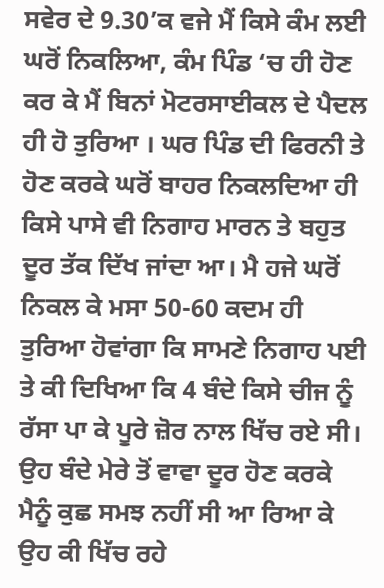ਸਵੇਰ ਦੇ 9.30’ਕ ਵਜੇ ਮੈਂ ਕਿਸੇ ਕੰਮ ਲਈ ਘਰੋਂ ਨਿਕਲਿਆ, ਕੰਮ ਪਿੰਡ ‘ਚ ਹੀ ਹੋਣ ਕਰ ਕੇ ਮੈਂ ਬਿਨਾਂ ਮੋਟਰਸਾਈਕਲ ਦੇ ਪੈਦਲ ਹੀ ਹੋ ਤੁਰਿਆ । ਘਰ ਪਿੰਡ ਦੀ ਫਿਰਨੀ ਤੇ ਹੋਣ ਕਰਕੇ ਘਰੋਂ ਬਾਹਰ ਨਿਕਲਦਿਆ ਹੀ ਕਿਸੇ ਪਾਸੇ ਵੀ ਨਿਗਾਹ ਮਾਰਨ ਤੇ ਬਹੁਤ ਦੂਰ ਤੱਕ ਦਿੱਖ ਜਾਂਦਾ ਆ। ਮੈ ਹਜੇ ਘਰੋਂ ਨਿਕਲ ਕੇ ਮਸਾ 50-60 ਕਦਮ ਹੀ ਤੁਰਿਆ ਹੋਵਾਂਗਾ ਕਿ ਸਾਮਣੇ ਨਿਗਾਹ ਪਈ ਤੇ ਕੀ ਦਿਖਿਆ ਕਿ 4 ਬੰਦੇ ਕਿਸੇ ਚੀਜ ਨੂੰ ਰੱਸਾ ਪਾ ਕੇ ਪੂਰੇ ਜ਼ੋਰ ਨਾਲ ਖਿੱਚ ਰਏ ਸੀ। ਉਹ ਬੰਦੇ ਮੇਰੇ ਤੋਂ ਵਾਵਾ ਦੂਰ ਹੋਣ ਕਰਕੇ ਮੈਨੂੰ ਕੁਛ ਸਮਝ ਨਹੀਂ ਸੀ ਆ ਰਿਆ ਕੇ ਉਹ ਕੀ ਖਿੱਚ ਰਹੇ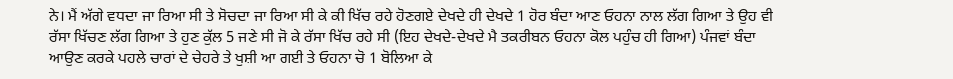ਨੇ। ਮੈਂ ਅੱਗੇ ਵਧਦਾ ਜਾ ਰਿਆ ਸੀ ਤੇ ਸੋਚਦਾ ਜਾ ਰਿਆ ਸੀ ਕੇ ਕੀ ਖਿੱਚ ਰਹੇ ਹੋਣਗਏ ਦੇਖਦੇ ਹੀ ਦੇਖਦੇ 1 ਹੋਰ ਬੰਦਾ ਆਣ ਓਹਨਾ ਨਾਲ ਲੱਗ ਗਿਆ ਤੇ ਉਹ ਵੀ ਰੱਸਾ ਖਿੱਚਣ ਲੱਗ ਗਿਆ ਤੇ ਹੁਣ ਕੁੱਲ 5 ਜਣੇ ਸੀ ਜੋ ਕੇ ਰੱਸਾ ਖਿੱਚ ਰਹੇ ਸੀ (ਇਹ ਦੇਖਦੇ-ਦੇਖਦੇ ਮੈ ਤਕਰੀਬਨ ਓਹਨਾ ਕੋਲ ਪਹੁੰਚ ਹੀ ਗਿਆ) ਪੰਜਵਾਂ ਬੰਦਾ ਆਉਣ ਕਰਕੇ ਪਹਲੇ ਚਾਰਾਂ ਦੇ ਚੇਹਰੇ ਤੇ ਖੁਸ਼ੀ ਆ ਗਈ ਤੇ ਓਹਨਾ ਚੋ 1 ਬੋਲਿਆ ਕੇ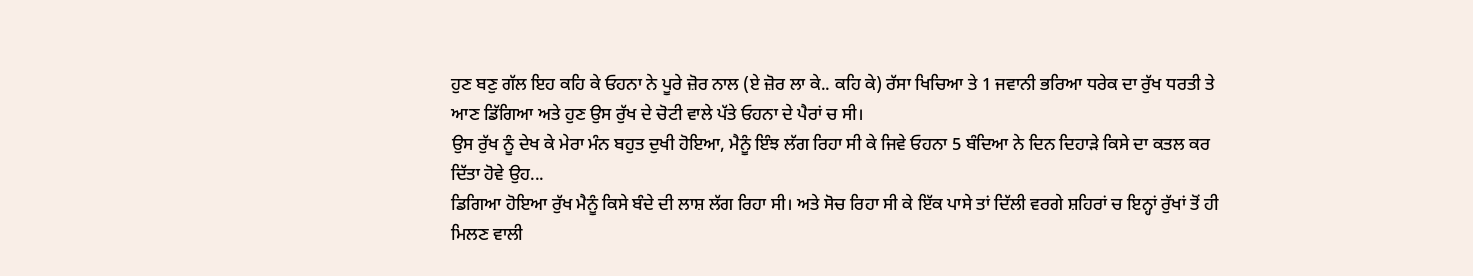ਹੁਣ ਬਣੁ ਗੱਲ ਇਹ ਕਹਿ ਕੇ ਓਹਨਾ ਨੇ ਪੂਰੇ ਜ਼ੋਰ ਨਾਲ (ਏ ਜ਼ੋਰ ਲਾ ਕੇ.. ਕਹਿ ਕੇ) ਰੱਸਾ ਖਿਚਿਆ ਤੇ 1 ਜਵਾਨੀ ਭਰਿਆ ਧਰੇਕ ਦਾ ਰੁੱਖ ਧਰਤੀ ਤੇ ਆਣ ਡਿੱਗਿਆ ਅਤੇ ਹੁਣ ਉਸ ਰੁੱਖ ਦੇ ਚੋਟੀ ਵਾਲੇ ਪੱਤੇ ਓਹਨਾ ਦੇ ਪੈਰਾਂ ਚ ਸੀ।
ਉਸ ਰੁੱਖ ਨੂੰ ਦੇਖ ਕੇ ਮੇਰਾ ਮੰਨ ਬਹੁਤ ਦੁਖੀ ਹੋਇਆ, ਮੈਨੂੰ ਇੰਝ ਲੱਗ ਰਿਹਾ ਸੀ ਕੇ ਜਿਵੇ ਓਹਨਾ 5 ਬੰਦਿਆ ਨੇ ਦਿਨ ਦਿਹਾੜੇ ਕਿਸੇ ਦਾ ਕਤਲ ਕਰ ਦਿੱਤਾ ਹੋਵੇ ਉਹ...
ਡਿਗਿਆ ਹੋਇਆ ਰੁੱਖ ਮੈਨੂੰ ਕਿਸੇ ਬੰਦੇ ਦੀ ਲਾਸ਼ ਲੱਗ ਰਿਹਾ ਸੀ। ਅਤੇ ਸੋਚ ਰਿਹਾ ਸੀ ਕੇ ਇੱਕ ਪਾਸੇ ਤਾਂ ਦਿੱਲੀ ਵਰਗੇ ਸ਼ਹਿਰਾਂ ਚ ਇਨ੍ਹਾਂ ਰੁੱਖਾਂ ਤੋਂ ਹੀ ਮਿਲਣ ਵਾਲੀ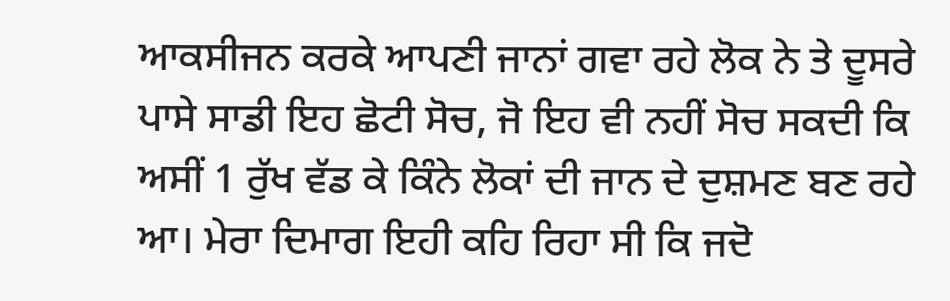ਆਕਸੀਜਨ ਕਰਕੇ ਆਪਣੀ ਜਾਨਾਂ ਗਵਾ ਰਹੇ ਲੋਕ ਨੇ ਤੇ ਦੂਸਰੇ ਪਾਸੇ ਸਾਡੀ ਇਹ ਛੋਟੀ ਸੋਚ, ਜੋ ਇਹ ਵੀ ਨਹੀਂ ਸੋਚ ਸਕਦੀ ਕਿ ਅਸੀਂ 1 ਰੁੱਖ ਵੱਡ ਕੇ ਕਿੰਨੇ ਲੋਕਾਂ ਦੀ ਜਾਨ ਦੇ ਦੁਸ਼ਮਣ ਬਣ ਰਹੇ ਆ। ਮੇਰਾ ਦਿਮਾਗ ਇਹੀ ਕਹਿ ਰਿਹਾ ਸੀ ਕਿ ਜਦੋ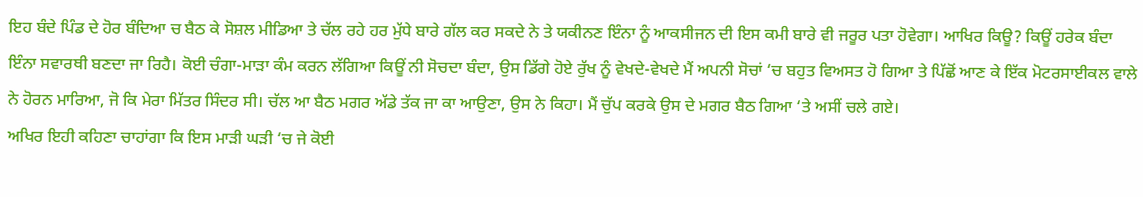ਇਹ ਬੰਦੇ ਪਿੰਡ ਦੇ ਹੋਰ ਬੰਦਿਆ ਚ ਬੈਠ ਕੇ ਸੋਸ਼ਲ ਮੀਡਿਆ ਤੇ ਚੱਲ ਰਹੇ ਹਰ ਮੁੱਧੇ ਬਾਰੇ ਗੱਲ ਕਰ ਸਕਦੇ ਨੇ ਤੇ ਯਕੀਨਣ ਇੰਨਾ ਨੂੰ ਆਕਸੀਜਨ ਦੀ ਇਸ ਕਮੀ ਬਾਰੇ ਵੀ ਜਰੂਰ ਪਤਾ ਹੋਵੇਗਾ। ਆਖਿਰ ਕਿਊ? ਕਿਊਂ ਹਰੇਕ ਬੰਦਾ ਇੰਨਾ ਸਵਾਰਥੀ ਬਣਦਾ ਜਾ ਰਿਹੈ। ਕੋਈ ਚੰਗਾ-ਮਾੜਾ ਕੰਮ ਕਰਨ ਲੱਗਿਆ ਕਿਊਂ ਨੀ ਸੋਚਦਾ ਬੰਦਾ, ਉਸ ਡਿੱਗੇ ਹੋਏ ਰੁੱਖ ਨੂੰ ਵੇਖਦੇ-ਵੇਖਦੇ ਮੈਂ ਅਪਨੀ ਸੋਚਾਂ ‘ਚ ਬਹੁਤ ਵਿਅਸਤ ਹੋ ਗਿਆ ਤੇ ਪਿੱਛੋਂ ਆਣ ਕੇ ਇੱਕ ਮੋਟਰਸਾਈਕਲ ਵਾਲੇ ਨੇ ਹੋਰਨ ਮਾਰਿਆ, ਜੋ ਕਿ ਮੇਰਾ ਮਿੱਤਰ ਸਿੰਦਰ ਸੀ। ਚੱਲ ਆ ਬੈਠ ਮਗਰ ਅੱਡੇ ਤੱਕ ਜਾ ਕਾ ਆਉਣਾ, ਉਸ ਨੇ ਕਿਹਾ। ਮੈਂ ਚੁੱਪ ਕਰਕੇ ਉਸ ਦੇ ਮਗਰ ਬੈਠ ਗਿਆ ‘ਤੇ ਅਸੀਂ ਚਲੇ ਗਏ।
ਅਖਿਰ ਇਹੀ ਕਹਿਣਾ ਚਾਹਾਂਗਾ ਕਿ ਇਸ ਮਾੜੀ ਘੜੀ ‘ਚ ਜੇ ਕੋਈ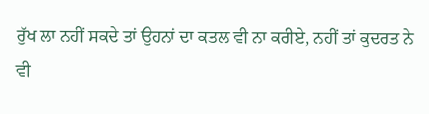ਰੁੱਖ ਲਾ ਨਹੀਂ ਸਕਦੇ ਤਾਂ ਉਹਨਾਂ ਦਾ ਕਤਲ ਵੀ ਨਾ ਕਰੀਏ, ਨਹੀਂ ਤਾਂ ਕੁਦਰਤ ਨੇ ਵੀ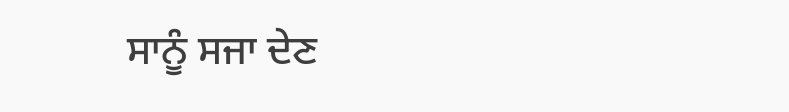ਸਾਨੂੰ ਸਜਾ ਦੇਣ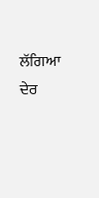ਲੱਗਿਆ ਦੇਰ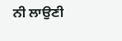ਨੀ ਲਾਉਣੀ